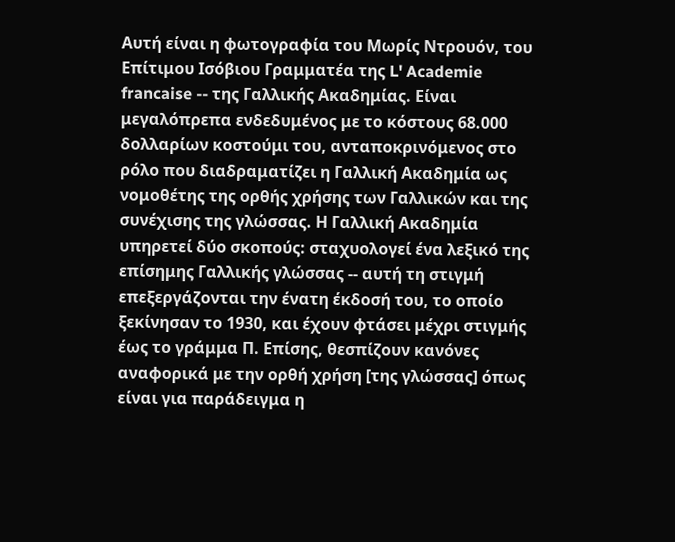Αυτή είναι η φωτογραφία του Μωρίς Ντρουόν, του Επίτιμου Ισόβιου Γραμματέα της L' Academie francaise -- της Γαλλικής Ακαδημίας. Είναι μεγαλόπρεπα ενδεδυμένος με το κόστους 68.000 δολλαρίων κοστούμι του, ανταποκρινόμενος στο ρόλο που διαδραματίζει η Γαλλική Ακαδημία ως νομοθέτης της ορθής χρήσης των Γαλλικών και της συνέχισης της γλώσσας. Η Γαλλική Ακαδημία υπηρετεί δύο σκοπούς: σταχυολογεί ένα λεξικό της επίσημης Γαλλικής γλώσσας -- αυτή τη στιγμή επεξεργάζονται την ένατη έκδοσή του, το οποίο ξεκίνησαν το 1930, και έχουν φτάσει μέχρι στιγμής έως το γράμμα Π. Επίσης, θεσπίζουν κανόνες αναφορικά με την ορθή χρήση [της γλώσσας] όπως είναι για παράδειγμα η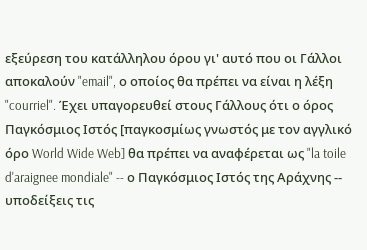εξεύρεση του κατάλληλου όρου γι' αυτό που οι Γάλλοι αποκαλούν "email", ο οποίος θα πρέπει να είναι η λέξη "courriel". Έχει υπαγορευθεί στους Γάλλους ότι ο όρος Παγκόσμιος Ιστός [παγκοσμίως γνωστός με τον αγγλικό όρο World Wide Web] θα πρέπει να αναφέρεται ως "la toile d'araignee mondiale" -- ο Παγκόσμιος Ιστός της Αράχνης -- υποδείξεις τις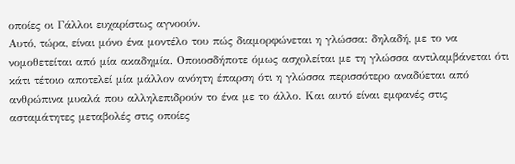οποίες οι Γάλλοι ευχαρίστως αγνοούν.
Αυτό, τώρα, είναι μόνο ένα μοντέλο του πώς διαμορφώνεται η γλώσσα: δηλαδή, με το να νομοθετείται από μία ακαδημία. Οποιοσδήποτε όμως ασχολείται με τη γλώσσα αντιλαμβάνεται ότι κάτι τέτοιο αποτελεί μία μάλλον ανόητη έπαρση ότι η γλώσσα περισσότερο αναδύεται από ανθρώπινα μυαλά που αλληλεπιδρούν το ένα με το άλλο. Και αυτό είναι εμφανές στις ασταμάτητες μεταβολές στις οποίες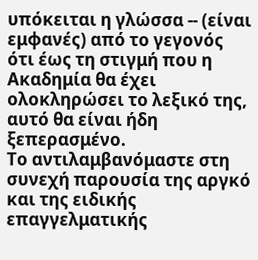υπόκειται η γλώσσα -- (είναι εμφανές) από το γεγονός ότι έως τη στιγμή που η Ακαδημία θα έχει ολοκληρώσει το λεξικό της, αυτό θα είναι ήδη ξεπερασμένο.
Το αντιλαμβανόμαστε στη συνεχή παρουσία της αργκό και της ειδικής επαγγελματικής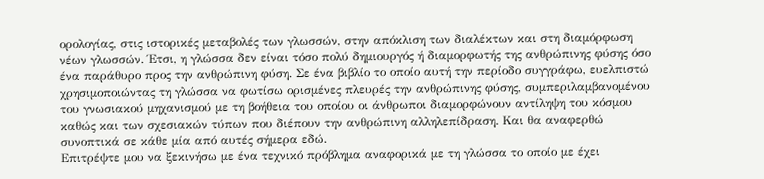ορολογίας, στις ιστορικές μεταβολές των γλωσσών, στην απόκλιση των διαλέκτων και στη διαμόρφωση νέων γλωσσών. Έτσι, η γλώσσα δεν είναι τόσο πολύ δημιουργός ή διαμορφωτής της ανθρώπινης φύσης όσο ένα παράθυρο προς την ανθρώπινη φύση. Σε ένα βιβλίο το οποίο αυτή την περίοδο συγγράφω, ευελπιστώ χρησιμοποιώντας τη γλώσσα να φωτίσω ορισμένες πλευρές την ανθρώπινης φύσης, συμπεριλαμβανομένου του γνωσιακού μηχανισμού με τη βοήθεια του οποίου οι άνθρωποι διαμορφώνουν αντίληψη του κόσμου καθώς και των σχεσιακών τύπων που διέπουν την ανθρώπινη αλληλεπίδραση. Και θα αναφερθώ συνοπτικά σε κάθε μία από αυτές σήμερα εδώ.
Επιτρέψτε μου να ξεκινήσω με ένα τεχνικό πρόβλημα αναφορικά με τη γλώσσα το οποίο με έχει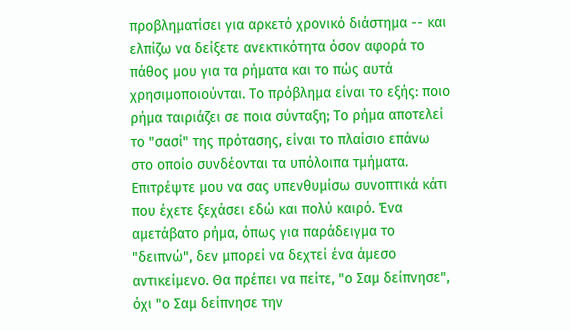προβληματίσει για αρκετό χρονικό διάστημα -- και ελπίζω να δείξετε ανεκτικότητα όσον αφορά το πάθος μου για τα ρήματα και το πώς αυτά χρησιμοποιούνται. Το πρόβλημα είναι το εξής: ποιο ρήμα ταιριάζει σε ποια σύνταξη; Το ρήμα αποτελεί το "σασί" της πρότασης, είναι το πλαίσιο επάνω στο οποίο συνδέονται τα υπόλοιπα τμήματα.
Επιτρέψτε μου να σας υπενθυμίσω συνοπτικά κάτι που έχετε ξεχάσει εδώ και πολύ καιρό. Ένα αμετάβατο ρήμα, όπως για παράδειγμα το "δειπνώ", δεν μπορεί να δεχτεί ένα άμεσο αντικείμενο. Θα πρέπει να πείτε, "ο Σαμ δείπνησε", όχι "ο Σαμ δείπνησε την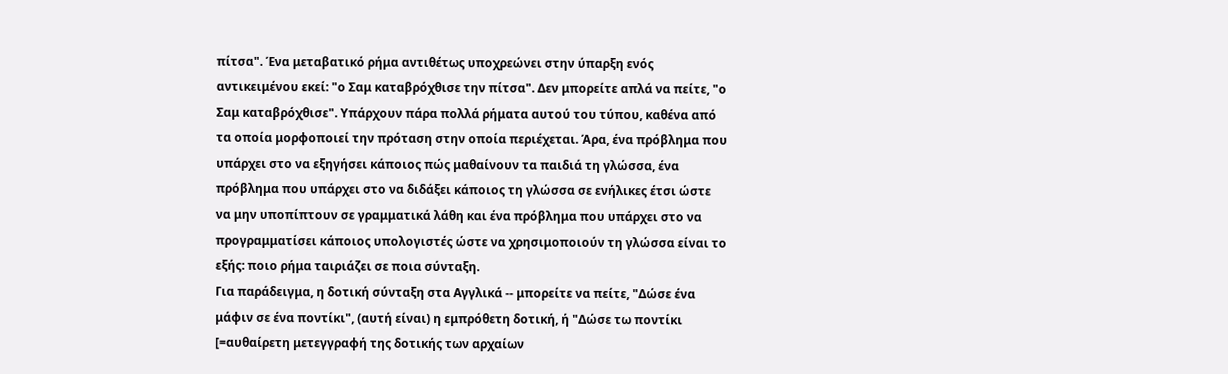πίτσα". Ένα μεταβατικό ρήμα αντιθέτως υποχρεώνει στην ύπαρξη ενός αντικειμένου εκεί: "ο Σαμ καταβρόχθισε την πίτσα". Δεν μπορείτε απλά να πείτε, "ο Σαμ καταβρόχθισε". Υπάρχουν πάρα πολλά ρήματα αυτού του τύπου, καθένα από τα οποία μορφοποιεί την πρόταση στην οποία περιέχεται. Άρα, ένα πρόβλημα που υπάρχει στο να εξηγήσει κάποιος πώς μαθαίνουν τα παιδιά τη γλώσσα, ένα πρόβλημα που υπάρχει στο να διδάξει κάποιος τη γλώσσα σε ενήλικες έτσι ώστε να μην υποπίπτουν σε γραμματικά λάθη και ένα πρόβλημα που υπάρχει στο να προγραμματίσει κάποιος υπολογιστές ώστε να χρησιμοποιούν τη γλώσσα είναι το εξής: ποιο ρήμα ταιριάζει σε ποια σύνταξη.
Για παράδειγμα, η δοτική σύνταξη στα Αγγλικά -- μπορείτε να πείτε, "Δώσε ένα μάφιν σε ένα ποντίκι", (αυτή είναι) η εμπρόθετη δοτική, ή "Δώσε τω ποντίκι [=αυθαίρετη μετεγγραφή της δοτικής των αρχαίων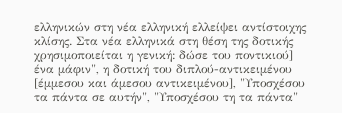ελληνικών στη νέα ελληνική ελλείψει αντίστοιχης κλίσης. Στα νέα ελληνικά στη θέση της δοτικής χρησιμοποιείται η γενική: δώσε του ποντικιού] ένα μάφιν", η δοτική του διπλού-αντικειμένου [έμμεσου και άμεσου αντικειμένου], "Υποσχέσου τα πάντα σε αυτήν", "Υποσχέσου τη τα πάντα"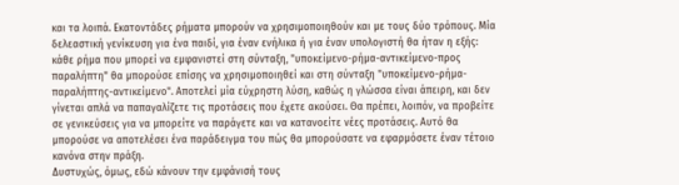και τα λοιπά. Εκατοντάδες ρήματα μπορούν να χρησιμοποιηθούν και με τους δύο τρόπους. Μία δελεαστική γενίκευση για ένα παιδί, για έναν ενήλικα ή για έναν υπολογιστή θα ήταν η εξής: κάθε ρήμα που μπορεί να εμφανιστεί στη σύνταξη, "υποκείμενο-ρήμα-αντικείμενο-προς παραλήπτη" θα μπορούσε επίσης να χρησιμοποιηθεί και στη σύνταξη "υποκείμενο-ρήμα-παραλήπτης-αντικείμενο". Αποτελεί μία εύχρηστη λύση, καθώς η γλώσσα είναι άπειρη, και δεν γίνεται απλά να παπαγαλίζετε τις προτάσεις που έχετε ακούσει. Θα πρέπει, λοιπόν, να προβείτε σε γενικεύσεις για να μπορείτε να παράγετε και να κατανοείτε νέες προτάσεις. Αυτό θα μπορούσε να αποτελέσει ένα παράδειγμα του πώς θα μπορούσατε να εφαρμόσετε έναν τέτοιο κανόνα στην πράξη.
Δυστυχώς, όμως, εδώ κάνουν την εμφάνισή τους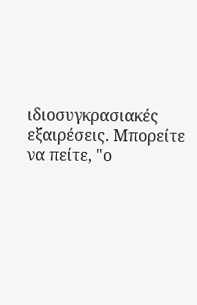ιδιοσυγκρασιακές εξαιρέσεις. Μπορείτε να πείτε, "ο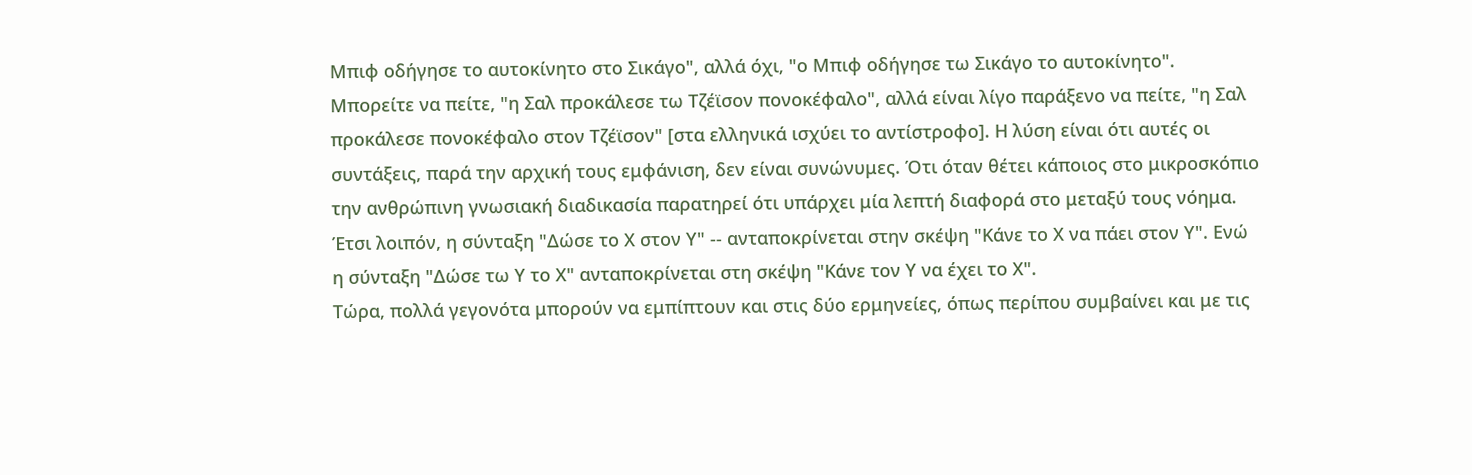Μπιφ οδήγησε το αυτοκίνητο στο Σικάγο", αλλά όχι, "ο Μπιφ οδήγησε τω Σικάγο το αυτοκίνητο". Μπορείτε να πείτε, "η Σαλ προκάλεσε τω Τζέϊσον πονοκέφαλο", αλλά είναι λίγο παράξενο να πείτε, "η Σαλ προκάλεσε πονοκέφαλο στον Τζέϊσον" [στα ελληνικά ισχύει το αντίστροφο]. Η λύση είναι ότι αυτές οι συντάξεις, παρά την αρχική τους εμφάνιση, δεν είναι συνώνυμες. Ότι όταν θέτει κάποιος στο μικροσκόπιο την ανθρώπινη γνωσιακή διαδικασία παρατηρεί ότι υπάρχει μία λεπτή διαφορά στο μεταξύ τους νόημα. Έτσι λοιπόν, η σύνταξη "Δώσε το Χ στον Υ" -- ανταποκρίνεται στην σκέψη "Κάνε το Χ να πάει στον Υ". Ενώ η σύνταξη "Δώσε τω Υ το Χ" ανταποκρίνεται στη σκέψη "Κάνε τον Υ να έχει το Χ".
Τώρα, πολλά γεγονότα μπορούν να εμπίπτουν και στις δύο ερμηνείες, όπως περίπου συμβαίνει και με τις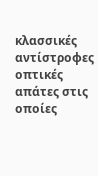κλασσικές αντίστροφες οπτικές απάτες στις οποίες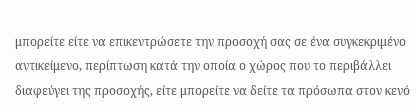μπορείτε είτε να επικεντρώσετε την προσοχή σας σε ένα συγκεκριμένο αντικείμενο, περίπτωση κατά την οποία ο χώρος που το περιβάλλει διαφεύγει της προσοχής, είτε μπορείτε να δείτε τα πρόσωπα στον κενό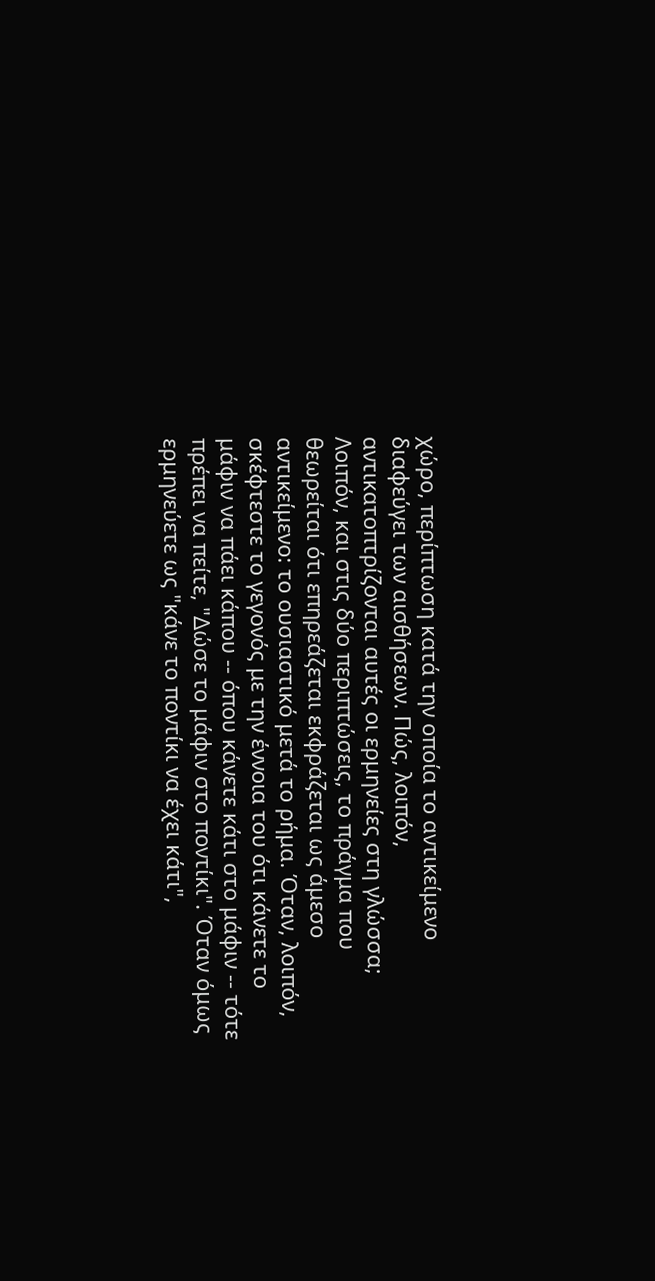χώρο, περίπτωση κατά την οποία το αντικείμενο διαφεύγει των αισθήσεων. Πώς, λοιπόν, αντικατοπτρίζονται αυτές οι ερμηνείες στη γλώσσα; Λοιπόν, και στις δύο περιπτώσεις, το πράγμα που θεωρείται ότι επηρεάζεται εκφράζεται ως άμεσο αντικείμενο: το ουσιαστικό μετά το ρήμα. Όταν, λοιπόν, σκέφτεστε το γεγονός με την έννοια του ότι κάνετε το μάφιν να πάει κάπου -- όπου κάνετε κάτι στο μάφιν -- τότε πρέπει να πείτε, "Δώσε το μάφιν στο ποντίκι". Όταν όμως ερμηνεύετε ως "κάνε το ποντίκι να έχει κάτι",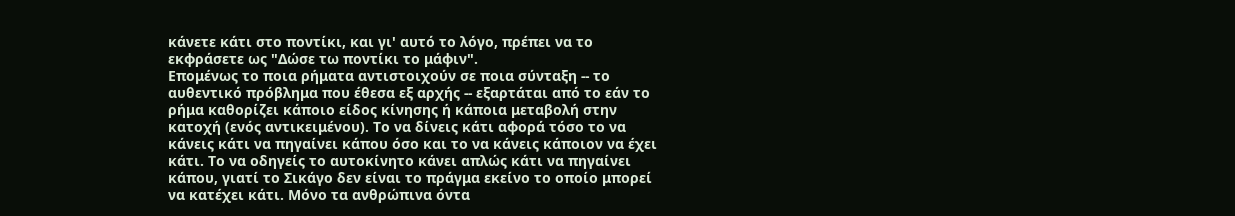κάνετε κάτι στο ποντίκι, και γι' αυτό το λόγο, πρέπει να το εκφράσετε ως "Δώσε τω ποντίκι το μάφιν".
Επομένως το ποια ρήματα αντιστοιχούν σε ποια σύνταξη -- το αυθεντικό πρόβλημα που έθεσα εξ αρχής -- εξαρτάται από το εάν το ρήμα καθορίζει κάποιο είδος κίνησης ή κάποια μεταβολή στην κατοχή (ενός αντικειμένου). Το να δίνεις κάτι αφορά τόσο το να κάνεις κάτι να πηγαίνει κάπου όσο και το να κάνεις κάποιον να έχει κάτι. Το να οδηγείς το αυτοκίνητο κάνει απλώς κάτι να πηγαίνει κάπου, γιατί το Σικάγο δεν είναι το πράγμα εκείνο το οποίο μπορεί να κατέχει κάτι. Μόνο τα ανθρώπινα όντα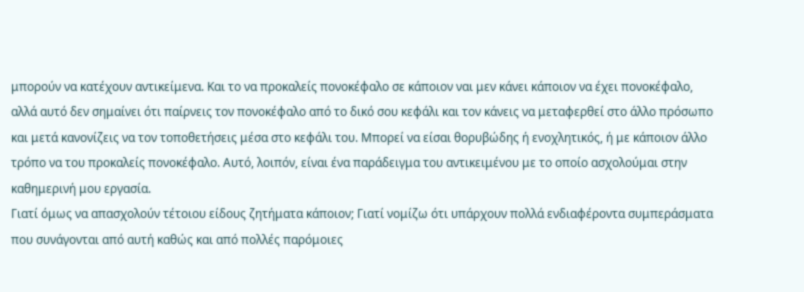μπορούν να κατέχουν αντικείμενα. Και το να προκαλείς πονοκέφαλο σε κάποιον ναι μεν κάνει κάποιον να έχει πονοκέφαλο, αλλά αυτό δεν σημαίνει ότι παίρνεις τον πονοκέφαλο από το δικό σου κεφάλι και τον κάνεις να μεταφερθεί στο άλλο πρόσωπο και μετά κανονίζεις να τον τοποθετήσεις μέσα στο κεφάλι του. Μπορεί να είσαι θορυβώδης ή ενοχλητικός, ή με κάποιον άλλο τρόπο να του προκαλείς πονοκέφαλο. Αυτό, λοιπόν, είναι ένα παράδειγμα του αντικειμένου με το οποίο ασχολούμαι στην καθημερινή μου εργασία.
Γιατί όμως να απασχολούν τέτοιου είδους ζητήματα κάποιον; Γιατί νομίζω ότι υπάρχουν πολλά ενδιαφέροντα συμπεράσματα που συνάγονται από αυτή καθώς και από πολλές παρόμοιες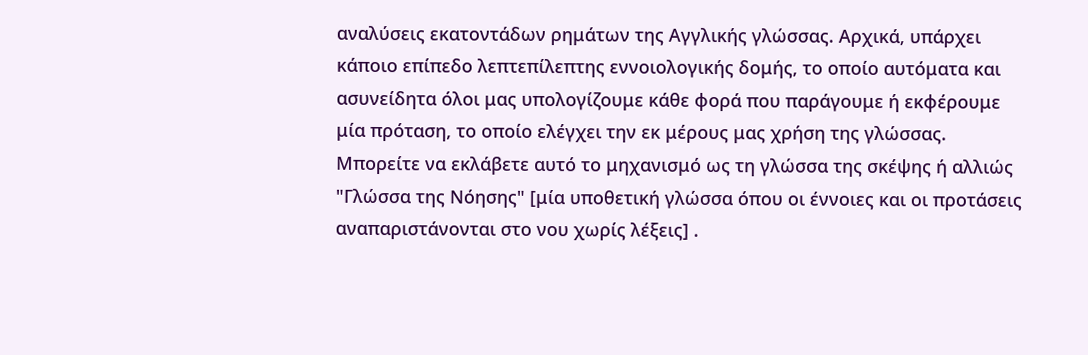αναλύσεις εκατοντάδων ρημάτων της Αγγλικής γλώσσας. Αρχικά, υπάρχει κάποιο επίπεδο λεπτεπίλεπτης εννοιολογικής δομής, το οποίο αυτόματα και ασυνείδητα όλοι μας υπολογίζουμε κάθε φορά που παράγουμε ή εκφέρουμε μία πρόταση, το οποίο ελέγχει την εκ μέρους μας χρήση της γλώσσας. Μπορείτε να εκλάβετε αυτό το μηχανισμό ως τη γλώσσα της σκέψης ή αλλιώς "Γλώσσα της Νόησης" [μία υποθετική γλώσσα όπου οι έννοιες και οι προτάσεις αναπαριστάνονται στο νου χωρίς λέξεις] .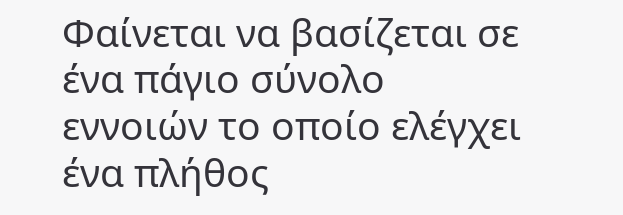Φαίνεται να βασίζεται σε ένα πάγιο σύνολο εννοιών το οποίο ελέγχει ένα πλήθος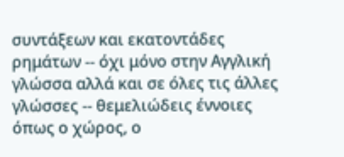συντάξεων και εκατοντάδες ρημάτων -- όχι μόνο στην Αγγλική γλώσσα αλλά και σε όλες τις άλλες γλώσσες -- θεμελιώδεις έννοιες όπως ο χώρος, ο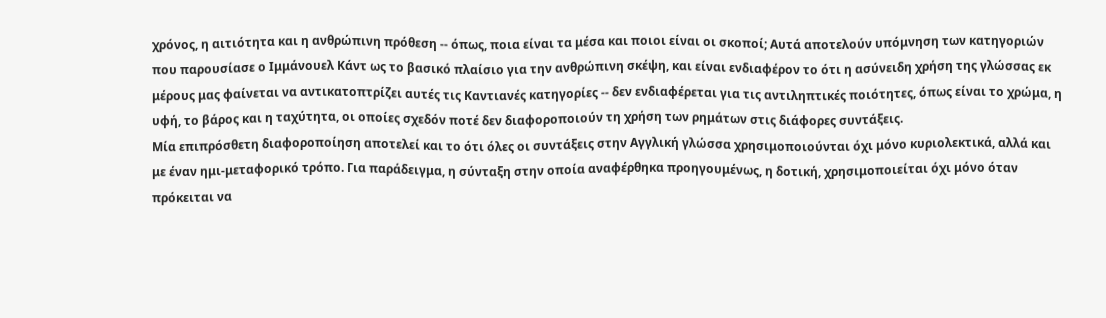χρόνος, η αιτιότητα και η ανθρώπινη πρόθεση -- όπως, ποια είναι τα μέσα και ποιοι είναι οι σκοποί; Αυτά αποτελούν υπόμνηση των κατηγοριών που παρουσίασε ο Ιμμάνουελ Κάντ ως το βασικό πλαίσιο για την ανθρώπινη σκέψη, και είναι ενδιαφέρον το ότι η ασύνειδη χρήση της γλώσσας εκ μέρους μας φαίνεται να αντικατοπτρίζει αυτές τις Καντιανές κατηγορίες -- δεν ενδιαφέρεται για τις αντιληπτικές ποιότητες, όπως είναι το χρώμα, η υφή, το βάρος και η ταχύτητα, οι οποίες σχεδόν ποτέ δεν διαφοροποιούν τη χρήση των ρημάτων στις διάφορες συντάξεις.
Μία επιπρόσθετη διαφοροποίηση αποτελεί και το ότι όλες οι συντάξεις στην Αγγλική γλώσσα χρησιμοποιούνται όχι μόνο κυριολεκτικά, αλλά και με έναν ημι-μεταφορικό τρόπο. Για παράδειγμα, η σύνταξη στην οποία αναφέρθηκα προηγουμένως, η δοτική, χρησιμοποιείται όχι μόνο όταν πρόκειται να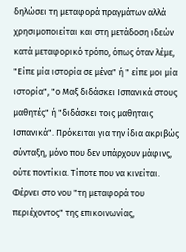δηλώσει τη μεταφορά πραγμάτων αλλά χρησιμοποιείται και στη μετάδοση ιδεών κατά μεταφορικό τρόπο, όπως όταν λέμε, "Είπε μία ιστορία σε μένα" ή " είπε μοι μία ιστορία", "ο Μαξ διδάσκει Ισπανικά στους μαθητές" ή "διδάσκει τοις μαθηταις Ισπανικά". Πρόκειται για την ίδια ακριβώς σύνταξη, μόνο που δεν υπάρχουν μάφινς, ούτε ποντίκια. Τίποτε που να κινείται. Φέρνει στο νου "τη μεταφορά του περιέχοντος" της επικοινωνίας,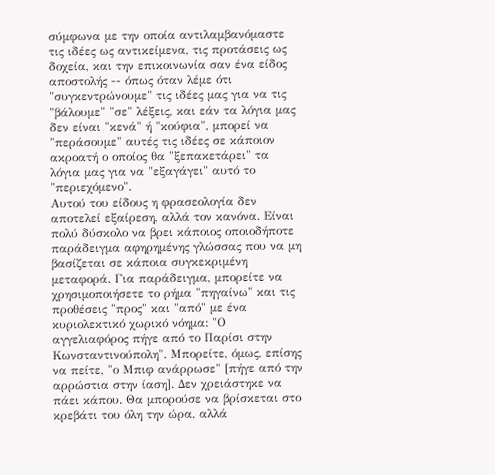σύμφωνα με την οποία αντιλαμβανόμαστε τις ιδέες ως αντικείμενα, τις προτάσεις ως δοχεία, και την επικοινωνία σαν ένα είδος αποστολής -- όπως όταν λέμε ότι "συγκεντρώνουμε" τις ιδέες μας για να τις "βάλουμε" "σε" λέξεις, και εάν τα λόγια μας δεν είναι "κενά" ή "κούφια", μπορεί να "περάσουμε" αυτές τις ιδέες σε κάποιον ακροατή ο οποίος θα "ξεπακετάρει" τα λόγια μας για να "εξαγάγει" αυτό το "περιεχόμενο".
Αυτού του είδους η φρασεολογία δεν αποτελεί εξαίρεση, αλλά τον κανόνα. Είναι πολύ δύσκολο να βρει κάποιος οποιοδήποτε παράδειγμα αφηρημένης γλώσσας που να μη βασίζεται σε κάποια συγκεκριμένη μεταφορά. Για παράδειγμα, μπορείτε να χρησιμοποιήσετε το ρήμα "πηγαίνω" και τις προθέσεις "προς" και "από" με ένα κυριολεκτικό χωρικό νόημα: "Ο αγγελιαφόρος πήγε από το Παρίσι στην Κωνσταντινούπολη". Μπορείτε, όμως, επίσης να πείτε, "ο Μπιφ ανάρρωσε" [πήγε από την αρρώστια στην ίαση]. Δεν χρειάστηκε να πάει κάπου. Θα μπορούσε να βρίσκεται στο κρεβάτι του όλη την ώρα, αλλά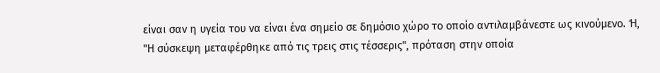είναι σαν η υγεία του να είναι ένα σημείο σε δημόσιο χώρο το οποίο αντιλαμβάνεστε ως κινούμενο. Ή, "Η σύσκεψη μεταφέρθηκε από τις τρεις στις τέσσερις", πρόταση στην οποία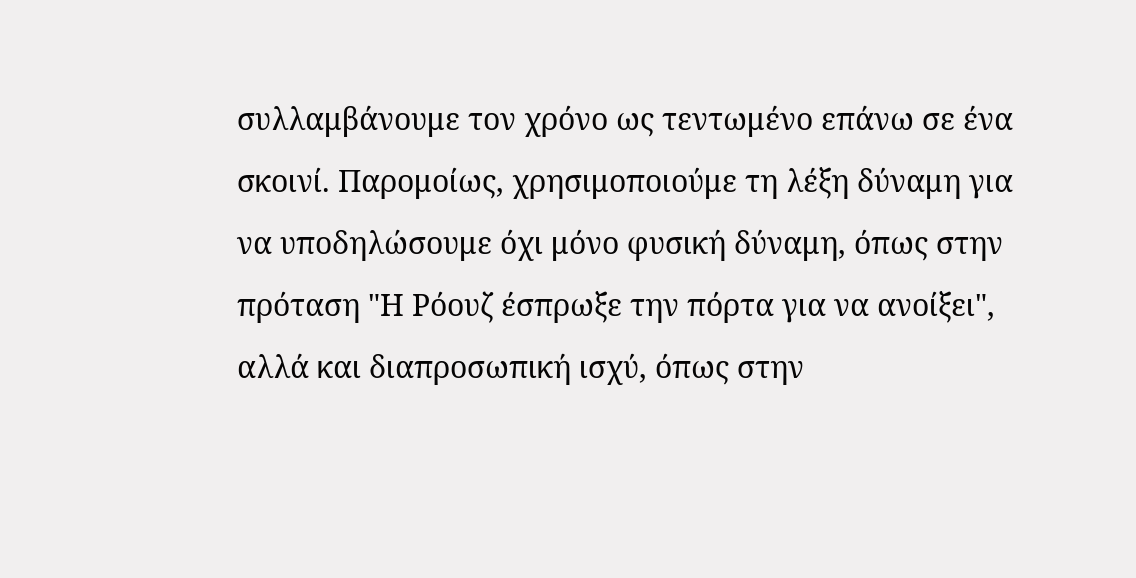συλλαμβάνουμε τον χρόνο ως τεντωμένο επάνω σε ένα σκοινί. Παρομοίως, χρησιμοποιούμε τη λέξη δύναμη για να υποδηλώσουμε όχι μόνο φυσική δύναμη, όπως στην πρόταση "Η Ρόουζ έσπρωξε την πόρτα για να ανοίξει", αλλά και διαπροσωπική ισχύ, όπως στην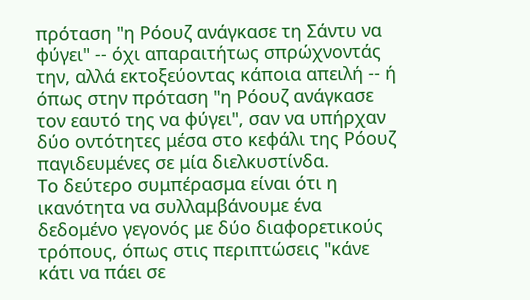πρόταση "η Ρόουζ ανάγκασε τη Σάντυ να φύγει" -- όχι απαραιτήτως σπρώχνοντάς την, αλλά εκτοξεύοντας κάποια απειλή -- ή όπως στην πρόταση "η Ρόουζ ανάγκασε τον εαυτό της να φύγει", σαν να υπήρχαν δύο οντότητες μέσα στο κεφάλι της Ρόουζ παγιδευμένες σε μία διελκυστίνδα.
Το δεύτερο συμπέρασμα είναι ότι η ικανότητα να συλλαμβάνουμε ένα δεδομένο γεγονός με δύο διαφορετικούς τρόπους, όπως στις περιπτώσεις "κάνε κάτι να πάει σε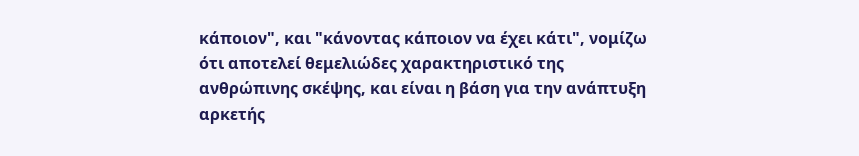κάποιον", και "κάνοντας κάποιον να έχει κάτι", νομίζω ότι αποτελεί θεμελιώδες χαρακτηριστικό της ανθρώπινης σκέψης, και είναι η βάση για την ανάπτυξη αρκετής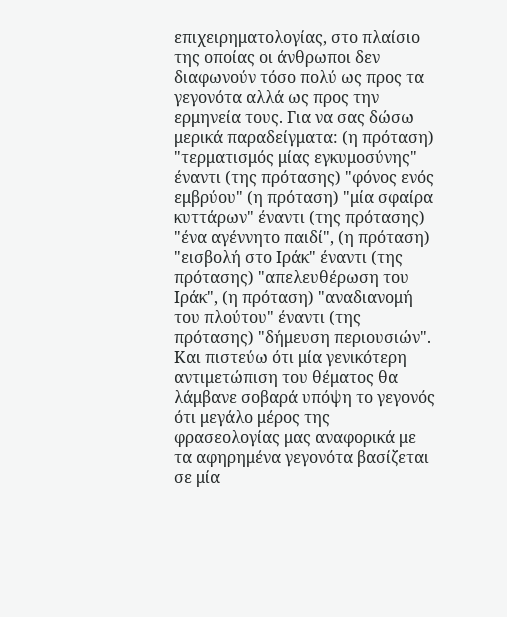επιχειρηματολογίας, στο πλαίσιο της οποίας οι άνθρωποι δεν διαφωνούν τόσο πολύ ως προς τα γεγονότα αλλά ως προς την ερμηνεία τους. Για να σας δώσω μερικά παραδείγματα: (η πρόταση) "τερματισμός μίας εγκυμοσύνης" έναντι (της πρότασης) "φόνος ενός εμβρύου" (η πρόταση) "μία σφαίρα κυττάρων" έναντι (της πρότασης) "ένα αγέννητο παιδί", (η πρόταση) "εισβολή στο Ιράκ" έναντι (της πρότασης) "απελευθέρωση του Ιράκ", (η πρόταση) "αναδιανομή του πλούτου" έναντι (της πρότασης) "δήμευση περιουσιών". Και πιστεύω ότι μία γενικότερη αντιμετώπιση του θέματος θα λάμβανε σοβαρά υπόψη το γεγονός ότι μεγάλο μέρος της φρασεολογίας μας αναφορικά με τα αφηρημένα γεγονότα βασίζεται σε μία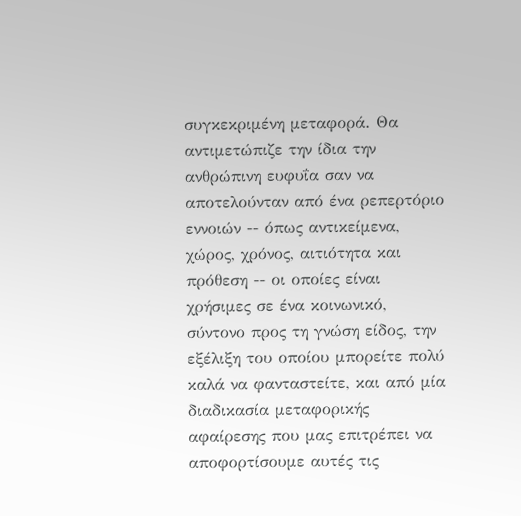συγκεκριμένη μεταφορά. Θα αντιμετώπιζε την ίδια την ανθρώπινη ευφυΐα σαν να αποτελούνταν από ένα ρεπερτόριο εννοιών -- όπως αντικείμενα, χώρος, χρόνος, αιτιότητα και πρόθεση -- οι οποίες είναι χρήσιμες σε ένα κοινωνικό, σύντονο προς τη γνώση είδος, την εξέλιξη του οποίου μπορείτε πολύ καλά να φανταστείτε, και από μία διαδικασία μεταφορικής αφαίρεσης που μας επιτρέπει να αποφορτίσουμε αυτές τις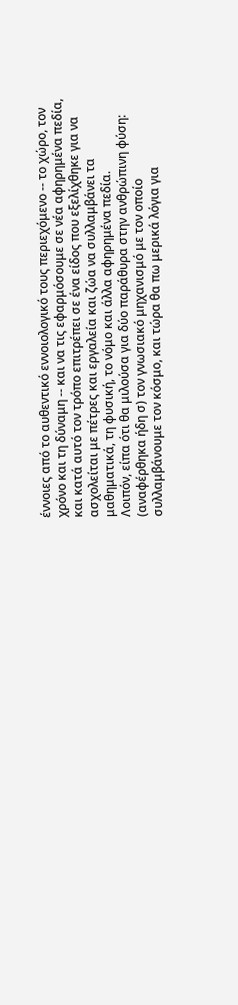έννοιες από το αυθεντικό εννοιολογικό τους περιεχόμενο -- το χώρο, τον χρόνο και τη δύναμη -- και να τις εφαρμόσουμε σε νέα αφηρημένα πεδία, και κατά αυτό τον τρόπο επιτρέπει σε ένα είδος που εξελίχθηκε για να ασχολείται με πέτρες και εργαλεία και ζώα να συλλαμβάνει τα μαθηματικά, τη φυσική, το νόμο και άλλα αφηρημένα πεδία.
Λοιπόν, είπα ότι θα μιλούσα για δύο παράθυρα στην ανθρώπινη φύση: (αναφέρθηκα ήδη σ) τον γνωσιακό μηχανισμό με τον οποίο συλλαμβάνουμε τον κόσμο, και τώρα θα πω μερικά λόγια για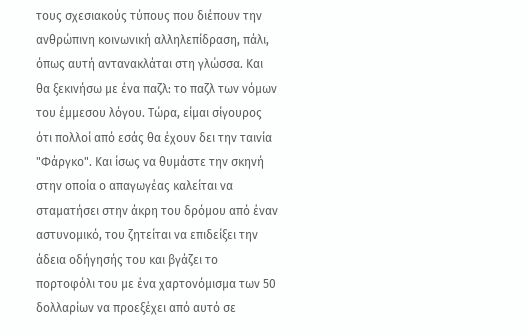τους σχεσιακούς τύπους που διέπουν την ανθρώπινη κοινωνική αλληλεπίδραση, πάλι, όπως αυτή αντανακλάται στη γλώσσα. Και θα ξεκινήσω με ένα παζλ: το παζλ των νόμων του έμμεσου λόγου. Τώρα, είμαι σίγουρος ότι πολλοί από εσάς θα έχουν δει την ταινία "Φάργκο". Και ίσως να θυμάστε την σκηνή στην οποία ο απαγωγέας καλείται να σταματήσει στην άκρη του δρόμου από έναν αστυνομικό, του ζητείται να επιδείξει την άδεια οδήγησής του και βγάζει το πορτοφόλι του με ένα χαρτονόμισμα των 50 δολλαρίων να προεξέχει από αυτό σε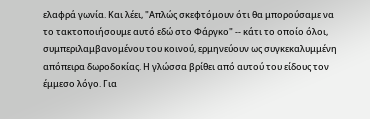ελαφρά γωνία. Και λέει, "Απλώς σκεφτόμουν ότι θα μπορούσαμε να το τακτοποιήσουμε αυτό εδώ στο Φάργκο" -- κάτι το οποίο όλοι, συμπεριλαμβανομένου του κοινού, ερμηνεύουν ως συγκεκαλυμμένη απόπειρα δωροδοκίας. Η γλώσσα βρίθει από αυτού του είδους τον έμμεσο λόγο. Για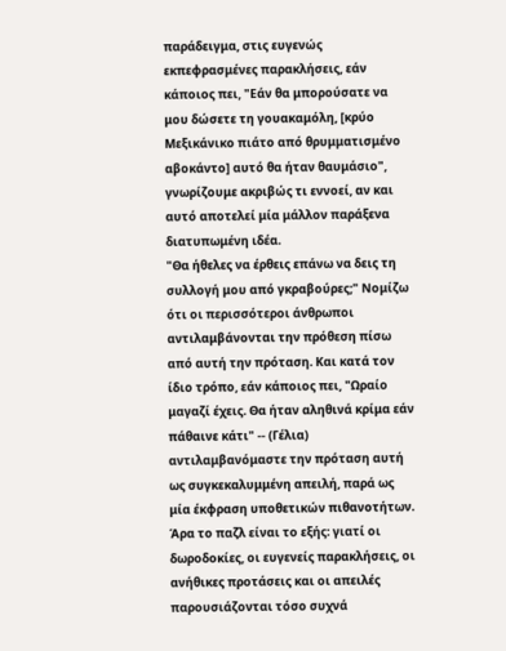παράδειγμα, στις ευγενώς εκπεφρασμένες παρακλήσεις, εάν κάποιος πει, "Εάν θα μπορούσατε να μου δώσετε τη γουακαμόλη, [κρύο Μεξικάνικο πιάτο από θρυμματισμένο αβοκάντο] αυτό θα ήταν θαυμάσιο", γνωρίζουμε ακριβώς τι εννοεί, αν και αυτό αποτελεί μία μάλλον παράξενα διατυπωμένη ιδέα.
"Θα ήθελες να έρθεις επάνω να δεις τη συλλογή μου από γκραβούρες;" Νομίζω ότι οι περισσότεροι άνθρωποι αντιλαμβάνονται την πρόθεση πίσω από αυτή την πρόταση. Και κατά τον ίδιο τρόπο, εάν κάποιος πει, "Ωραίο μαγαζί έχεις. Θα ήταν αληθινά κρίμα εάν πάθαινε κάτι" -- (Γέλια) αντιλαμβανόμαστε την πρόταση αυτή ως συγκεκαλυμμένη απειλή, παρά ως μία έκφραση υποθετικών πιθανοτήτων. Άρα το παζλ είναι το εξής: γιατί οι δωροδοκίες, οι ευγενείς παρακλήσεις, οι ανήθικες προτάσεις και οι απειλές παρουσιάζονται τόσο συχνά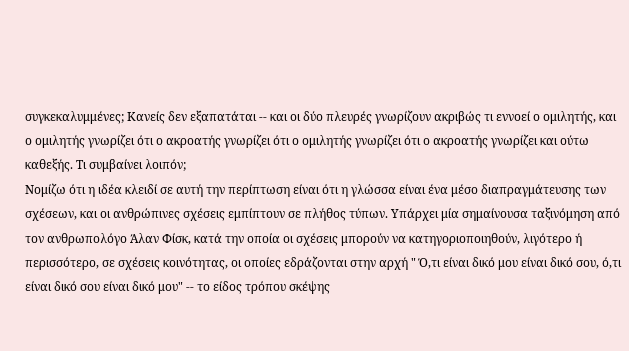συγκεκαλυμμένες; Κανείς δεν εξαπατάται -- και οι δύο πλευρές γνωρίζουν ακριβώς τι εννοεί ο ομιλητής, και ο ομιλητής γνωρίζει ότι ο ακροατής γνωρίζει ότι ο ομιλητής γνωρίζει ότι ο ακροατής γνωρίζει και ούτω καθεξής. Τι συμβαίνει λοιπόν;
Νομίζω ότι η ιδέα κλειδί σε αυτή την περίπτωση είναι ότι η γλώσσα είναι ένα μέσο διαπραγμάτευσης των σχέσεων, και οι ανθρώπινες σχέσεις εμπίπτουν σε πλήθος τύπων. Υπάρχει μία σημαίνουσα ταξινόμηση από τον ανθρωπολόγο Άλαν Φίσκ, κατά την οποία οι σχέσεις μπορούν να κατηγοριοποιηθούν, λιγότερο ή περισσότερο, σε σχέσεις κοινότητας, οι οποίες εδράζονται στην αρχή " Ό,τι είναι δικό μου είναι δικό σου, ό,τι είναι δικό σου είναι δικό μου" -- το είδος τρόπου σκέψης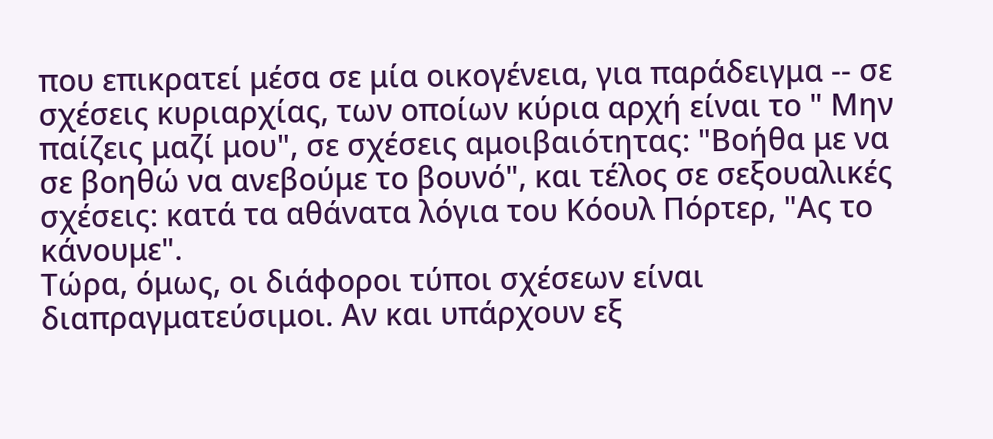που επικρατεί μέσα σε μία οικογένεια, για παράδειγμα -- σε σχέσεις κυριαρχίας, των οποίων κύρια αρχή είναι το " Μην παίζεις μαζί μου", σε σχέσεις αμοιβαιότητας: "Βοήθα με να σε βοηθώ να ανεβούμε το βουνό", και τέλος σε σεξουαλικές σχέσεις: κατά τα αθάνατα λόγια του Κόουλ Πόρτερ, "Ας το κάνουμε".
Τώρα, όμως, οι διάφοροι τύποι σχέσεων είναι διαπραγματεύσιμοι. Αν και υπάρχουν εξ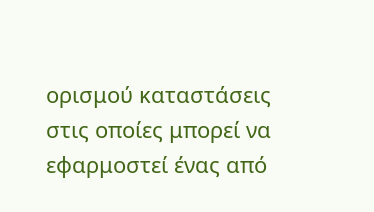ορισμού καταστάσεις στις οποίες μπορεί να εφαρμοστεί ένας από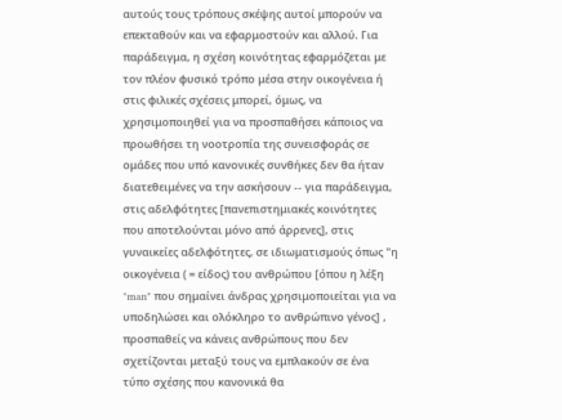αυτούς τους τρόπους σκέψης αυτοί μπορούν να επεκταθούν και να εφαρμοστούν και αλλού. Για παράδειγμα, η σχέση κοινότητας εφαρμόζεται με τον πλέον φυσικό τρόπο μέσα στην οικογένεια ή στις φιλικές σχέσεις μπορεί, όμως, να χρησιμοποιηθεί για να προσπαθήσει κάποιος να προωθήσει τη νοοτροπία της συνεισφοράς σε ομάδες που υπό κανονικές συνθήκες δεν θα ήταν διατεθειμένες να την ασκήσουν -- για παράδειγμα, στις αδελφότητες [πανεπιστημιακές κοινότητες που αποτελούνται μόνο από άρρενες], στις γυναικείες αδελφότητες, σε ιδιωματισμούς όπως "η οικογένεια ( = είδος) του ανθρώπου [όπου η λέξη "man" που σημαίνει άνδρας χρησιμοποιείται για να υποδηλώσει και ολόκληρο το ανθρώπινο γένος] , προσπαθείς να κάνεις ανθρώπους που δεν σχετίζονται μεταξύ τους να εμπλακούν σε ένα τύπο σχέσης που κανονικά θα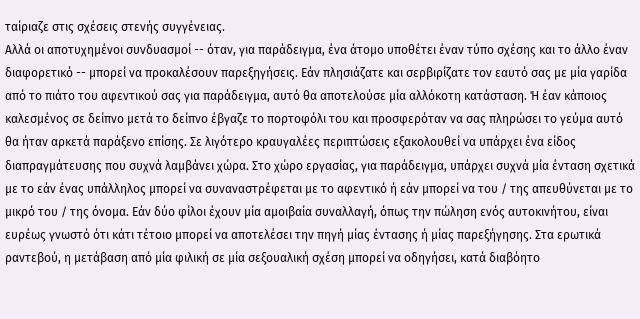ταίριαζε στις σχέσεις στενής συγγένειας.
Αλλά οι αποτυχημένοι συνδυασμοί -- όταν, για παράδειγμα, ένα άτομο υποθέτει έναν τύπο σχέσης και το άλλο έναν διαφορετικό -- μπορεί να προκαλέσουν παρεξηγήσεις. Εάν πλησιάζατε και σερβιρίζατε τον εαυτό σας με μία γαρίδα από το πιάτο του αφεντικού σας για παράδειγμα, αυτό θα αποτελούσε μία αλλόκοτη κατάσταση. Ή έαν κάποιος καλεσμένος σε δείπνο μετά το δείπνο έβγαζε το πορτοφόλι του και προσφερόταν να σας πληρώσει το γεύμα αυτό θα ήταν αρκετά παράξενο επίσης. Σε λιγότερο κραυγαλέες περιπτώσεις εξακολουθεί να υπάρχει ένα είδος διαπραγμάτευσης που συχνά λαμβάνει χώρα. Στο χώρο εργασίας, για παράδειγμα, υπάρχει συχνά μία ένταση σχετικά με το εάν ένας υπάλληλος μπορεί να συναναστρέφεται με το αφεντικό ή εάν μπορεί να του / της απευθύνεται με το μικρό του / της όνομα. Εάν δύο φίλοι έχουν μία αμοιβαία συναλλαγή, όπως την πώληση ενός αυτοκινήτου, είναι ευρέως γνωστό ότι κάτι τέτοιο μπορεί να αποτελέσει την πηγή μίας έντασης ή μίας παρεξήγησης. Στα ερωτικά ραντεβού, η μετάβαση από μία φιλική σε μία σεξουαλική σχέση μπορεί να οδηγήσει, κατά διαβόητο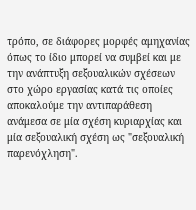τρόπο, σε διάφορες μορφές αμηχανίας όπως το ίδιο μπορεί να συμβεί και με την ανάπτυξη σεξουαλικών σχέσεων στο χώρο εργασίας κατά τις οποίες αποκαλούμε την αντιπαράθεση ανάμεσα σε μία σχέση κυριαρχίας και μία σεξουαλική σχέση ως "σεξουαλική παρενόχληση".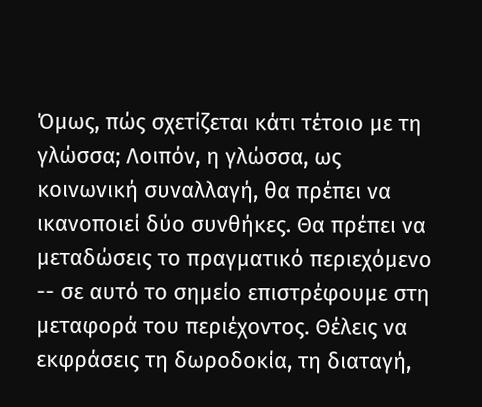Όμως, πώς σχετίζεται κάτι τέτοιο με τη γλώσσα; Λοιπόν, η γλώσσα, ως κοινωνική συναλλαγή, θα πρέπει να ικανοποιεί δύο συνθήκες. Θα πρέπει να μεταδώσεις το πραγματικό περιεχόμενο -- σε αυτό το σημείο επιστρέφουμε στη μεταφορά του περιέχοντος. Θέλεις να εκφράσεις τη δωροδοκία, τη διαταγή,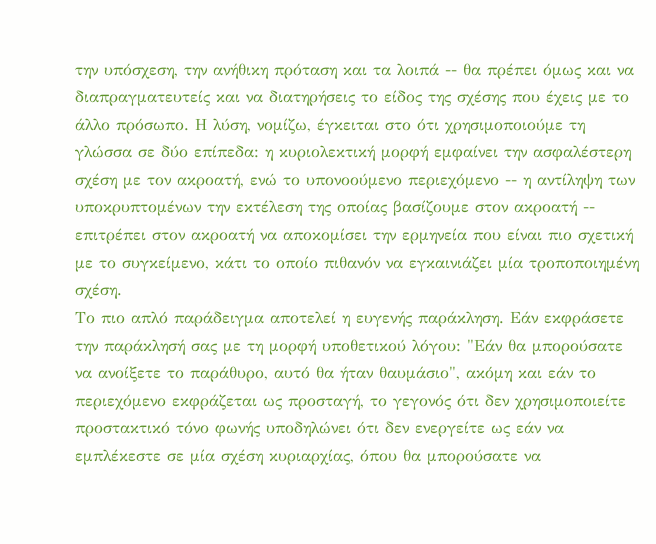την υπόσχεση, την ανήθικη πρόταση και τα λοιπά -- θα πρέπει όμως και να διαπραγματευτείς και να διατηρήσεις το είδος της σχέσης που έχεις με το άλλο πρόσωπο. Η λύση, νομίζω, έγκειται στο ότι χρησιμοποιούμε τη γλώσσα σε δύο επίπεδα: η κυριολεκτική μορφή εμφαίνει την ασφαλέστερη σχέση με τον ακροατή, ενώ το υπονοούμενο περιεχόμενο -- η αντίληψη των υποκρυπτομένων την εκτέλεση της οποίας βασίζουμε στον ακροατή -- επιτρέπει στον ακροατή να αποκομίσει την ερμηνεία που είναι πιο σχετική με το συγκείμενο, κάτι το οποίο πιθανόν να εγκαινιάζει μία τροποποιημένη σχέση.
Το πιο απλό παράδειγμα αποτελεί η ευγενής παράκληση. Εάν εκφράσετε την παράκλησή σας με τη μορφή υποθετικού λόγου: "Εάν θα μπορούσατε να ανοίξετε το παράθυρο, αυτό θα ήταν θαυμάσιο", ακόμη και εάν το περιεχόμενο εκφράζεται ως προσταγή, το γεγονός ότι δεν χρησιμοποιείτε προστακτικό τόνο φωνής υποδηλώνει ότι δεν ενεργείτε ως εάν να εμπλέκεστε σε μία σχέση κυριαρχίας, όπου θα μπορούσατε να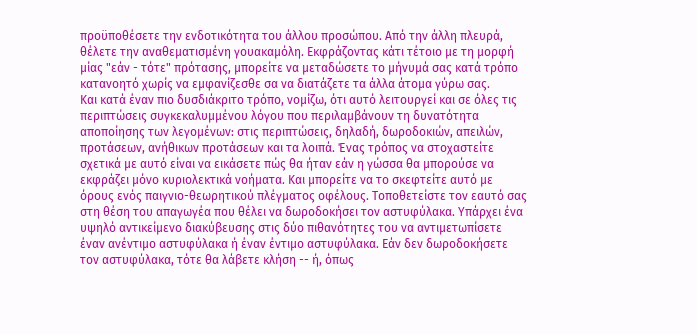προϋποθέσετε την ενδοτικότητα του άλλου προσώπου. Από την άλλη πλευρά, θέλετε την αναθεματισμένη γουακαμόλη. Εκφράζοντας κάτι τέτοιο με τη μορφή μίας "εάν - τότε" πρότασης, μπορείτε να μεταδώσετε το μήνυμά σας κατά τρόπο κατανοητό χωρίς να εμφανίζεσθε σα να διατάζετε τα άλλα άτομα γύρω σας.
Και κατά έναν πιο δυσδιάκριτο τρόπο, νομίζω, ότι αυτό λειτουργεί και σε όλες τις περιπτώσεις συγκεκαλυμμένου λόγου που περιλαμβάνουν τη δυνατότητα αποποίησης των λεγομένων: στις περιπτώσεις, δηλαδή, δωροδοκιών, απειλών, προτάσεων, ανήθικων προτάσεων και τα λοιπά. Ένας τρόπος να στοχαστείτε σχετικά με αυτό είναι να εικάσετε πώς θα ήταν εάν η γώσσα θα μπορούσε να εκφράζει μόνο κυριολεκτικά νοήματα. Και μπορείτε να το σκεφτείτε αυτό με όρους ενός παιγνιο-θεωρητικού πλέγματος οφέλους. Τοποθετείστε τον εαυτό σας στη θέση του απαγωγέα που θέλει να δωροδοκήσει τον αστυφύλακα. Υπάρχει ένα υψηλό αντικείμενο διακύβευσης στις δύο πιθανότητες του να αντιμετωπίσετε έναν ανέντιμο αστυφύλακα ή έναν έντιμο αστυφύλακα. Εάν δεν δωροδοκήσετε τον αστυφύλακα, τότε θα λάβετε κλήση -- ή, όπως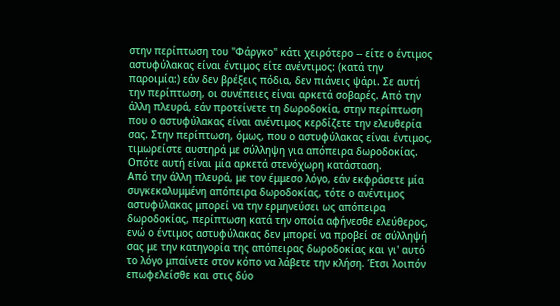στην περίπτωση του "Φάργκο" κάτι χειρότερο -- είτε ο έντιμος αστυφύλακας είναι έντιμος είτε ανέντιμος: (κατά την παροιμία:) εάν δεν βρέξεις πόδια, δεν πιάνεις ψάρι. Σε αυτή την περίπτωση, οι συνέπειες είναι αρκετά σοβαρές. Από την άλλη πλευρά, εάν προτείνετε τη δωροδοκία, στην περίπτωση που ο αστυφύλακας είναι ανέντιμος κερδίζετε την ελευθερία σας. Στην περίπτωση, όμως, που ο αστυφύλακας είναι έντιμος, τιμωρείστε αυστηρά με σύλληψη για απόπειρα δωροδοκίας. Οπότε αυτή είναι μία αρκετά στενόχωρη κατάσταση.
Από την άλλη πλευρά, με τον έμμεσο λόγο, εάν εκφράσετε μία συγκεκαλυμμένη απόπειρα δωροδοκίας, τότε ο ανέντιμος αστυφύλακας μπορεί να την ερμηνεύσει ως απόπειρα δωροδοκίας, περίπτωση κατά την οποία αφήνεσθε ελεύθερος, ενώ ο έντιμος αστυφύλακας δεν μπορεί να προβεί σε σύλληψή σας με την κατηγορία της απόπειρας δωροδοκίας και γι' αυτό το λόγο μπαίνετε στον κόπο να λάβετε την κλήση. Έτσι λοιπόν επωφελείσθε και στις δύο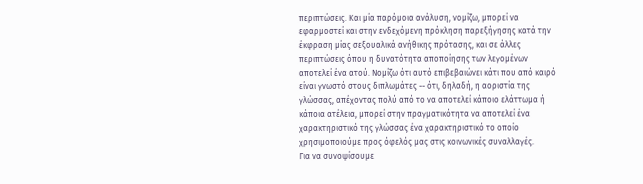περιπτώσεις. Και μία παρόμοια ανάλυση, νομίζω, μπορεί να εφαρμοστεί και στην ενδεχόμενη πρόκληση παρεξήγησης κατά την έκφραση μίας σεξουαλικά ανήθικης πρότασης, και σε άλλες περιπτώσεις όπου η δυνατότητα αποποίησης των λεγομένων αποτελεί ένα ατού. Νομίζω ότι αυτό επιβεβαιώνει κάτι που από καιρό είναι γνωστό στους διπλωμάτες -- ότι, δηλαδή, η αοριστία της γλώσσας, απέχοντας πολύ από το να αποτελεί κάποιο ελάττωμα ή κάποια ατέλεια, μπορεί στην πραγματικότητα να αποτελεί ένα χαρακτηριστικό της γλώσσας ένα χαρακτηριστικό το οποίο χρησιμοποιούμε προς όφελός μας στις κοινωνικές συναλλαγές.
Για να συνοψίσουμε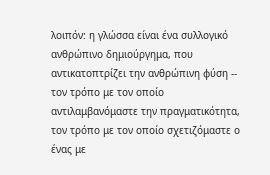λοιπόν: η γλώσσα είναι ένα συλλογικό ανθρώπινο δημιούργημα, που αντικατοπτρίζει την ανθρώπινη φύση -- τον τρόπο με τον οποίο αντιλαμβανόμαστε την πραγματικότητα, τον τρόπο με τον οποίο σχετιζόμαστε ο ένας με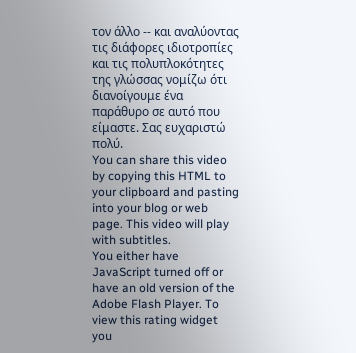τον άλλο -- και αναλύοντας τις διάφορες ιδιοτροπίες και τις πολυπλοκότητες της γλώσσας νομίζω ότι διανοίγουμε ένα παράθυρο σε αυτό που είμαστε. Σας ευχαριστώ πολύ.
You can share this video by copying this HTML to your clipboard and pasting into your blog or web page. This video will play with subtitles.
You either have JavaScript turned off or have an old version of the Adobe Flash Player. To view this rating widget you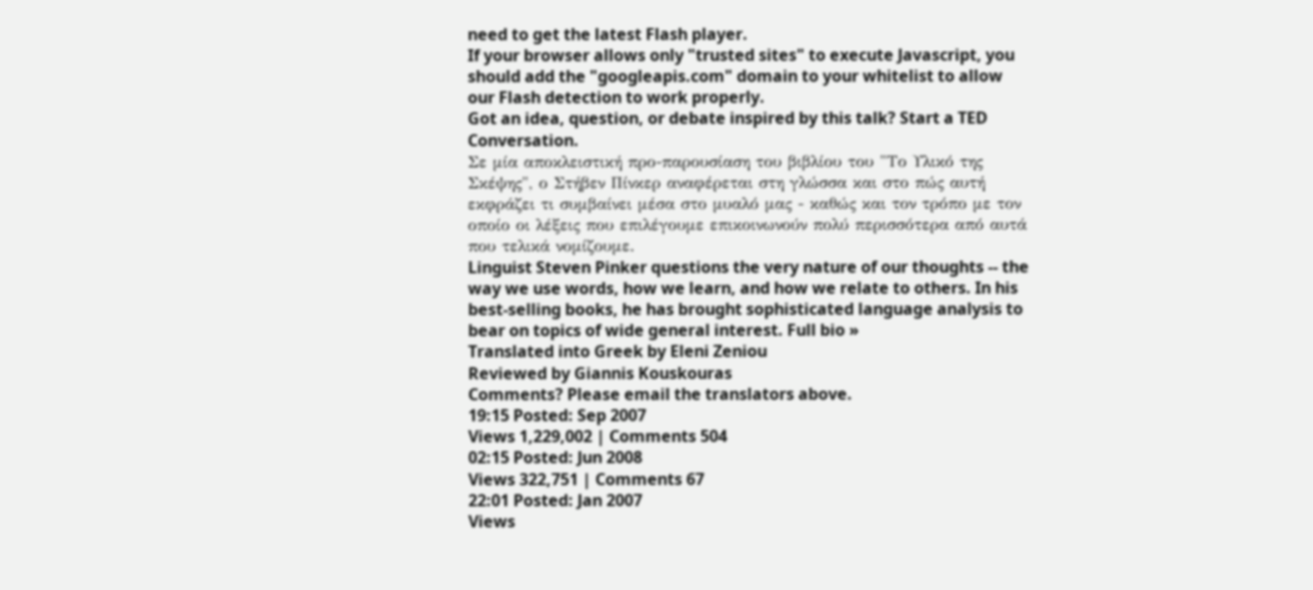need to get the latest Flash player.
If your browser allows only "trusted sites" to execute Javascript, you should add the "googleapis.com" domain to your whitelist to allow our Flash detection to work properly.
Got an idea, question, or debate inspired by this talk? Start a TED Conversation.
Σε μία αποκλειστική προ-παρουσίαση του βιβλίου του "Το Υλικό της Σκέψης", ο Στήβεν Πίνκερ αναφέρεται στη γλώσσα και στο πώς αυτή εκφράζει τι συμβαίνει μέσα στο μυαλό μας - καθώς και τον τρόπο με τον οποίο οι λέξεις που επιλέγουμε επικοινωνούν πολύ περισσότερα από αυτά που τελικά νομίζουμε.
Linguist Steven Pinker questions the very nature of our thoughts -- the way we use words, how we learn, and how we relate to others. In his best-selling books, he has brought sophisticated language analysis to bear on topics of wide general interest. Full bio »
Translated into Greek by Eleni Zeniou
Reviewed by Giannis Kouskouras
Comments? Please email the translators above.
19:15 Posted: Sep 2007
Views 1,229,002 | Comments 504
02:15 Posted: Jun 2008
Views 322,751 | Comments 67
22:01 Posted: Jan 2007
Views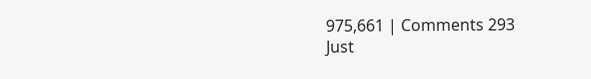975,661 | Comments 293
Just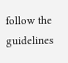follow the guidelines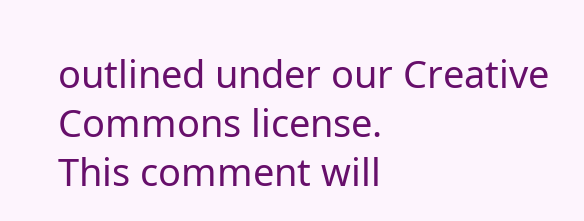outlined under our Creative Commons license.
This comment will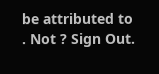be attributed to . Not ? Sign Out.